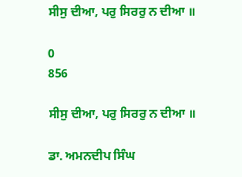ਸੀਸੁ ਦੀਆ, ਪਰੁ ਸਿਰਰੁ ਨ ਦੀਆ ॥

0
856

ਸੀਸੁ ਦੀਆ, ਪਰੁ ਸਿਰਰੁ ਨ ਦੀਆ ॥

ਡਾ. ਅਮਨਦੀਪ ਸਿੰਘ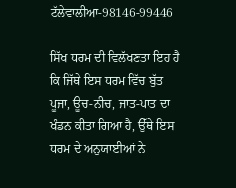ਟੱਲੇਵਾਲੀਆ-98146-99446

ਸਿੱਖ ਧਰਮ ਦੀ ਵਿਲੱਖਣਤਾ ਇਹ ਹੈ ਕਿ ਜਿੱਥੇ ਇਸ ਧਰਮ ਵਿੱਚ ਬੁੱਤ ਪੂਜਾ, ਊਚ-ਨੀਚ, ਜਾਤ-ਪਾਤ ਦਾ ਖੰਡਨ ਕੀਤਾ ਗਿਆ ਹੈ, ਉੱਥੇ ਇਸ ਧਰਮ ਦੇ ਅਨੁਯਾਈਆਂ ਨੇ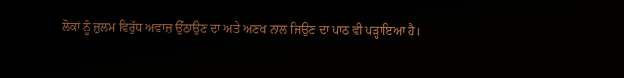ਲੋਕਾਂ ਨੂੰ ਜ਼ੁਲਮ ਵਿਰੁੱਧ ਅਵਾਜ਼ ਉੱਠਾਉਣ ਦਾ ਅਤੇ ਅਣਖ ਨਾਲ ਜਿਉਣ ਦਾ ਪਾਠ ਵੀ ਪੜ੍ਹਾਇਆ ਹੈ।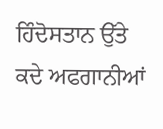ਹਿੰਦੋਸਤਾਨ ਉੱਤੇ ਕਦੇ ਅਫਗਾਨੀਆਂ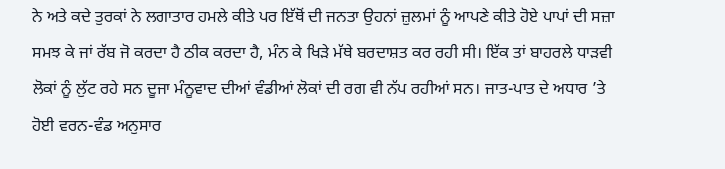ਨੇ ਅਤੇ ਕਦੇ ਤੁਰਕਾਂ ਨੇ ਲਗਾਤਾਰ ਹਮਲੇ ਕੀਤੇ ਪਰ ਇੱਥੋਂ ਦੀ ਜਨਤਾ ਉਹਨਾਂ ਜ਼ੁਲਮਾਂ ਨੂੰ ਆਪਣੇ ਕੀਤੇ ਹੋਏ ਪਾਪਾਂ ਦੀ ਸਜ਼ਾ ਸਮਝ ਕੇ ਜਾਂ ਰੱਬ ਜੋ ਕਰਦਾ ਹੈ ਠੀਕ ਕਰਦਾ ਹੈ, ਮੰਨ ਕੇ ਖਿੜੇ ਮੱਥੇ ਬਰਦਾਸ਼ਤ ਕਰ ਰਹੀ ਸੀ। ਇੱਕ ਤਾਂ ਬਾਹਰਲੇ ਧਾੜਵੀ ਲੋਕਾਂ ਨੂੰ ਲੁੱਟ ਰਹੇ ਸਨ ਦੂਜਾ ਮੰਨੂਵਾਦ ਦੀਆਂ ਵੰਡੀਆਂ ਲੋਕਾਂ ਦੀ ਰਗ ਵੀ ਨੱਪ ਰਹੀਆਂ ਸਨ। ਜਾਤ-ਪਾਤ ਦੇ ਅਧਾਰ ’ਤੇ ਹੋਈ ਵਰਨ-ਵੰਡ ਅਨੁਸਾਰ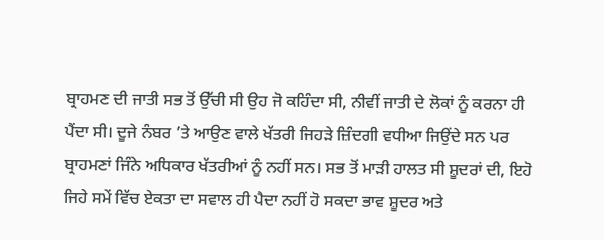ਬ੍ਰਾਹਮਣ ਦੀ ਜਾਤੀ ਸਭ ਤੋਂ ਉੱਚੀ ਸੀ ਉਹ ਜੋ ਕਹਿੰਦਾ ਸੀ, ਨੀਵੀਂ ਜਾਤੀ ਦੇ ਲੋਕਾਂ ਨੂੰ ਕਰਨਾ ਹੀ ਪੈਂਦਾ ਸੀ। ਦੂਜੇ ਨੰਬਰ ’ਤੇ ਆਉਣ ਵਾਲੇ ਖੱਤਰੀ ਜਿਹੜੇ ਜ਼ਿੰਦਗੀ ਵਧੀਆ ਜਿਉਂਦੇ ਸਨ ਪਰ ਬ੍ਰਾਹਮਣਾਂ ਜਿੰਨੇ ਅਧਿਕਾਰ ਖੱਤਰੀਆਂ ਨੂੰ ਨਹੀਂ ਸਨ। ਸਭ ਤੋਂ ਮਾੜੀ ਹਾਲਤ ਸੀ ਸ਼ੂਦਰਾਂ ਦੀ, ਇਹੋ ਜਿਹੇ ਸਮੇਂ ਵਿੱਚ ਏਕਤਾ ਦਾ ਸਵਾਲ ਹੀ ਪੈਦਾ ਨਹੀਂ ਹੋ ਸਕਦਾ ਭਾਵ ਸ਼ੂਦਰ ਅਤੇ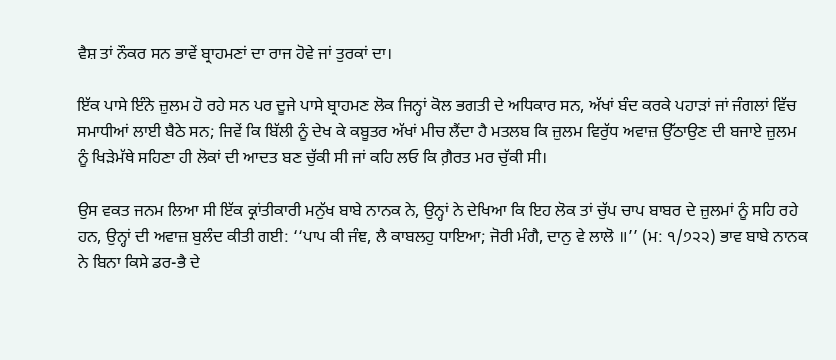ਵੈਸ਼ ਤਾਂ ਨੌਕਰ ਸਨ ਭਾਵੇਂ ਬ੍ਰਾਹਮਣਾਂ ਦਾ ਰਾਜ ਹੋਵੇ ਜਾਂ ਤੁਰਕਾਂ ਦਾ।

ਇੱਕ ਪਾਸੇ ਇੰਨੇ ਜ਼ੁਲਮ ਹੋ ਰਹੇ ਸਨ ਪਰ ਦੂਜੇ ਪਾਸੇ ਬ੍ਰਾਹਮਣ ਲੋਕ ਜਿਨ੍ਹਾਂ ਕੋਲ ਭਗਤੀ ਦੇ ਅਧਿਕਾਰ ਸਨ, ਅੱਖਾਂ ਬੰਦ ਕਰਕੇ ਪਹਾੜਾਂ ਜਾਂ ਜੰਗਲਾਂ ਵਿੱਚ ਸਮਾਧੀਆਂ ਲਾਈ ਬੈਠੇ ਸਨ; ਜਿਵੇਂ ਕਿ ਬਿੱਲੀ ਨੂੰ ਦੇਖ ਕੇ ਕਬੂਤਰ ਅੱਖਾਂ ਮੀਚ ਲੈਂਦਾ ਹੈ ਮਤਲਬ ਕਿ ਜ਼ੁਲਮ ਵਿਰੁੱਧ ਅਵਾਜ਼ ਉੱਠਾਉਣ ਦੀ ਬਜਾਏ ਜ਼ੁਲਮ ਨੂੰ ਖਿੜੇਮੱਥੇ ਸਹਿਣਾ ਹੀ ਲੋਕਾਂ ਦੀ ਆਦਤ ਬਣ ਚੁੱਕੀ ਸੀ ਜਾਂ ਕਹਿ ਲਓ ਕਿ ਗ਼ੈਰਤ ਮਰ ਚੁੱਕੀ ਸੀ।

ਉਸ ਵਕਤ ਜਨਮ ਲਿਆ ਸੀ ਇੱਕ ਕ੍ਰਾਂਤੀਕਾਰੀ ਮਨੁੱਖ ਬਾਬੇ ਨਾਨਕ ਨੇ, ਉਨ੍ਹਾਂ ਨੇ ਦੇਖਿਆ ਕਿ ਇਹ ਲੋਕ ਤਾਂ ਚੁੱਪ ਚਾਪ ਬਾਬਰ ਦੇ ਜ਼ੁਲਮਾਂ ਨੂੰ ਸਹਿ ਰਹੇ ਹਨ, ਉਨ੍ਹਾਂ ਦੀ ਅਵਾਜ਼ ਬੁਲੰਦ ਕੀਤੀ ਗਈ: ‘‘ਪਾਪ ਕੀ ਜੰਞ, ਲੈ ਕਾਬਲਹੁ ਧਾਇਆ; ਜੋਰੀ ਮੰਗੈ, ਦਾਨੁ ਵੇ ਲਾਲੋ ॥’’ (ਮ: ੧/੭੨੨) ਭਾਵ ਬਾਬੇ ਨਾਨਕ ਨੇ ਬਿਨਾ ਕਿਸੇ ਡਰ-ਭੈ ਦੇ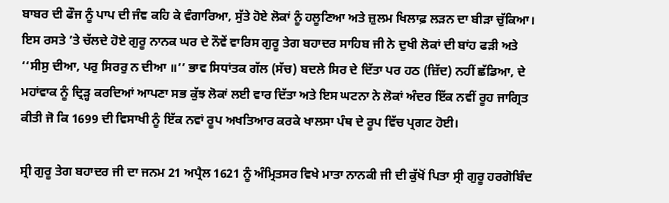ਬਾਬਰ ਦੀ ਫੌਜ ਨੂੰ ਪਾਪ ਦੀ ਜੰਞ ਕਹਿ ਕੇ ਵੰਗਾਰਿਆ, ਸੁੱਤੇ ਹੋਏ ਲੋਕਾਂ ਨੂੰ ਹਲੂਣਿਆ ਅਤੇ ਜ਼ੁਲਮ ਖਿਲਾਫ਼ ਲੜਨ ਦਾ ਬੀੜਾ ਚੁੱਕਿਆ। ਇਸ ਰਸਤੇ ’ਤੇ ਚੱਲਦੇ ਹੋਏ ਗੁਰੂ ਨਾਨਕ ਘਰ ਦੇ ਨੌਵੇਂ ਵਾਰਿਸ ਗੁਰੂ ਤੇਗ ਬਹਾਦਰ ਸਾਹਿਬ ਜੀ ਨੇ ਦੁਖੀ ਲੋਕਾਂ ਦੀ ਬਾਂਹ ਫੜੀ ਅਤੇ ‘‘ਸੀਸੁ ਦੀਆ, ਪਰੁ ਸਿਰਰੁ ਨ ਦੀਆ ॥’’ ਭਾਵ ਸਿਧਾਂਤਕ ਗੱਲ (ਸੱਚ) ਬਦਲੇ ਸਿਰ ਦੇ ਦਿੱਤਾ ਪਰ ਹਠ (ਜ਼ਿੱਦ) ਨਹੀਂ ਛੱਡਿਆ, ਦੇ ਮਹਾਂਵਾਕ ਨੂੰ ਦ੍ਰਿੜ੍ਹ ਕਰਦਿਆਂ ਆਪਣਾ ਸਭ ਕੁੱਝ ਲੋਕਾਂ ਲਈ ਵਾਰ ਦਿੱਤਾ ਅਤੇ ਇਸ ਘਟਨਾ ਨੇ ਲੋਕਾਂ ਅੰਦਰ ਇੱਕ ਨਵੀਂ ਰੂਹ ਜਾਗ੍ਰਿਤ ਕੀਤੀ ਜੋ ਕਿ 1699 ਦੀ ਵਿਸਾਖੀ ਨੂੰ ਇੱਕ ਨਵਾਂ ਰੂਪ ਅਖਤਿਆਰ ਕਰਕੇ ਖਾਲਸਾ ਪੰਥ ਦੇ ਰੂਪ ਵਿੱਚ ਪ੍ਰਗਟ ਹੋਈ।

ਸ੍ਰੀ ਗੁਰੂ ਤੇਗ ਬਹਾਦਰ ਜੀ ਦਾ ਜਨਮ 21 ਅਪ੍ਰੈਲ 1621 ਨੂੰ ਅੰਮ੍ਰਿਤਸਰ ਵਿਖੇ ਮਾਤਾ ਨਾਨਕੀ ਜੀ ਦੀ ਕੁੱਖੋਂ ਪਿਤਾ ਸ੍ਰੀ ਗੁਰੂ ਹਰਗੋਬਿੰਦ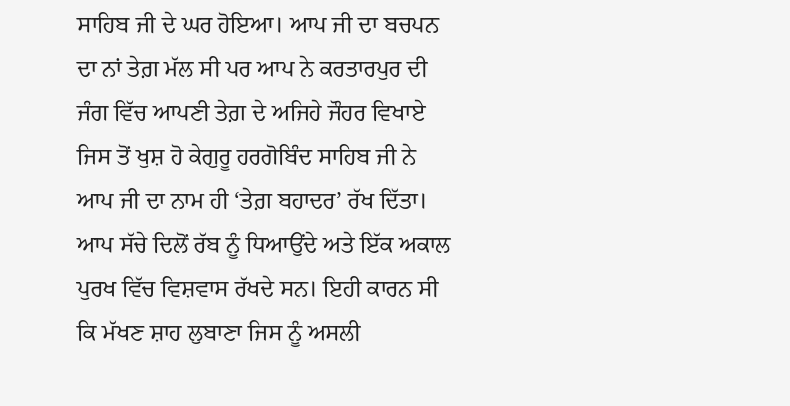ਸਾਹਿਬ ਜੀ ਦੇ ਘਰ ਹੋਇਆ। ਆਪ ਜੀ ਦਾ ਬਚਪਨ ਦਾ ਨਾਂ ਤੇਗ਼ ਮੱਲ ਸੀ ਪਰ ਆਪ ਨੇ ਕਰਤਾਰਪੁਰ ਦੀ ਜੰਗ ਵਿੱਚ ਆਪਣੀ ਤੇਗ਼ ਦੇ ਅਜਿਹੇ ਜੌਹਰ ਵਿਖਾਏ ਜਿਸ ਤੋਂ ਖੁਸ਼ ਹੋ ਕੇਗੁਰੂ ਹਰਗੋਬਿੰਦ ਸਾਹਿਬ ਜੀ ਨੇ ਆਪ ਜੀ ਦਾ ਨਾਮ ਹੀ ‘ਤੇਗ਼ ਬਹਾਦਰ’ ਰੱਖ ਦਿੱਤਾ। ਆਪ ਸੱਚੇ ਦਿਲੋਂ ਰੱਬ ਨੂੰ ਧਿਆਉਂਦੇ ਅਤੇ ਇੱਕ ਅਕਾਲ ਪੁਰਖ ਵਿੱਚ ਵਿਸ਼ਵਾਸ ਰੱਖਦੇ ਸਨ। ਇਹੀ ਕਾਰਨ ਸੀ ਕਿ ਮੱਖਣ ਸ਼ਾਹ ਲੁਬਾਣਾ ਜਿਸ ਨੂੰ ਅਸਲੀ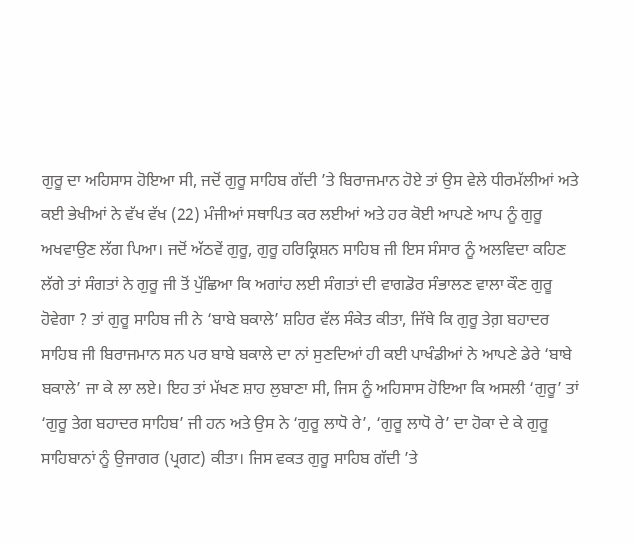ਗੁਰੂ ਦਾ ਅਹਿਸਾਸ ਹੋਇਆ ਸੀ, ਜਦੋਂ ਗੁਰੂ ਸਾਹਿਬ ਗੱਦੀ ’ਤੇ ਬਿਰਾਜਮਾਨ ਹੋਏ ਤਾਂ ਉਸ ਵੇਲੇ ਧੀਰਮੱਲੀਆਂ ਅਤੇ ਕਈ ਭੇਖੀਆਂ ਨੇ ਵੱਖ ਵੱਖ (22) ਮੰਜੀਆਂ ਸਥਾਪਿਤ ਕਰ ਲਈਆਂ ਅਤੇ ਹਰ ਕੋਈ ਆਪਣੇ ਆਪ ਨੂੰ ਗੁਰੂ ਅਖਵਾਉਣ ਲੱਗ ਪਿਆ। ਜਦੋਂ ਅੱਠਵੇਂ ਗੁਰੂ, ਗੁਰੂ ਹਰਿਕ੍ਰਿਸ਼ਨ ਸਾਹਿਬ ਜੀ ਇਸ ਸੰਸਾਰ ਨੂੰ ਅਲਵਿਦਾ ਕਹਿਣ ਲੱਗੇ ਤਾਂ ਸੰਗਤਾਂ ਨੇ ਗੁਰੂ ਜੀ ਤੋਂ ਪੁੱਛਿਆ ਕਿ ਅਗਾਂਹ ਲਈ ਸੰਗਤਾਂ ਦੀ ਵਾਗਡੋਰ ਸੰਭਾਲਣ ਵਾਲਾ ਕੌਣ ਗੁਰੂ ਹੋਵੇਗਾ ? ਤਾਂ ਗੁਰੂ ਸਾਹਿਬ ਜੀ ਨੇ ‘ਬਾਬੇ ਬਕਾਲੇ’ ਸ਼ਹਿਰ ਵੱਲ ਸੰਕੇਤ ਕੀਤਾ, ਜਿੱਥੇ ਕਿ ਗੁਰੂ ਤੇਗ਼ ਬਹਾਦਰ ਸਾਹਿਬ ਜੀ ਬਿਰਾਜਮਾਨ ਸਨ ਪਰ ਬਾਬੇ ਬਕਾਲੇ ਦਾ ਨਾਂ ਸੁਣਦਿਆਂ ਹੀ ਕਈ ਪਾਖੰਡੀਆਂ ਨੇ ਆਪਣੇ ਡੇਰੇ ‘ਬਾਬੇ ਬਕਾਲੇ’ ਜਾ ਕੇ ਲਾ ਲਏ। ਇਹ ਤਾਂ ਮੱਖਣ ਸ਼ਾਹ ਲੁਬਾਣਾ ਸੀ, ਜਿਸ ਨੂੰ ਅਹਿਸਾਸ ਹੋਇਆ ਕਿ ਅਸਲੀ ‘ਗੁਰੂ’ ਤਾਂ ‘ਗੁਰੂ ਤੇਗ ਬਹਾਦਰ ਸਾਹਿਬ’ ਜੀ ਹਨ ਅਤੇ ਉਸ ਨੇ ‘ਗੁਰੂ ਲਾਧੋ ਰੇ’, ‘ਗੁਰੂ ਲਾਧੋ ਰੇ’ ਦਾ ਹੋਕਾ ਦੇ ਕੇ ਗੁਰੂ ਸਾਹਿਬਾਨਾਂ ਨੂੰ ਉਜਾਗਰ (ਪ੍ਰਗਟ) ਕੀਤਾ। ਜਿਸ ਵਕਤ ਗੁਰੂ ਸਾਹਿਬ ਗੱਦੀ ’ਤੇ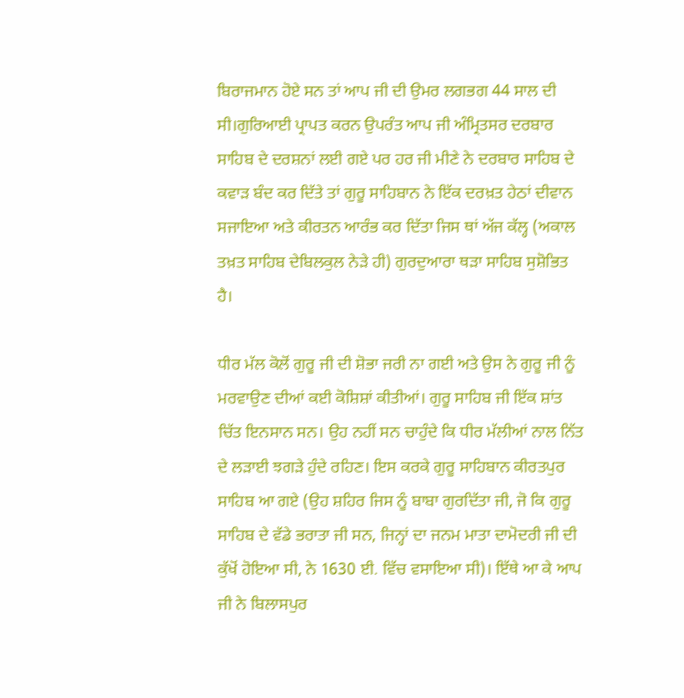ਬਿਰਾਜਮਾਨ ਹੋਏ ਸਨ ਤਾਂ ਆਪ ਜੀ ਦੀ ਉਮਰ ਲਗਭਗ 44 ਸਾਲ ਦੀ ਸੀ।ਗੁਰਿਆਈ ਪ੍ਰਾਪਤ ਕਰਨ ਉਪਰੰਤ ਆਪ ਜੀ ਅੰਮ੍ਰਿਤਸਰ ਦਰਬਾਰ ਸਾਹਿਬ ਦੇ ਦਰਸ਼ਨਾਂ ਲਈ ਗਏ ਪਰ ਹਰ ਜੀ ਮੀਣੇ ਨੇ ਦਰਬਾਰ ਸਾਹਿਬ ਦੇ ਕਵਾੜ ਬੰਦ ਕਰ ਦਿੱਤੇ ਤਾਂ ਗੁਰੂ ਸਾਹਿਬਾਨ ਨੇ ਇੱਕ ਦਰਖ਼ਤ ਹੇਠਾਂ ਦੀਵਾਨ ਸਜਾਇਆ ਅਤੇ ਕੀਰਤਨ ਆਰੰਭ ਕਰ ਦਿੱਤਾ ਜਿਸ ਥਾਂ ਅੱਜ ਕੱਲ੍ਹ (ਅਕਾਲ ਤਖ਼ਤ ਸਾਹਿਬ ਦੇਬਿਲਕੁਲ ਨੇੜੇ ਹੀ) ਗੁਰਦੁਆਰਾ ਥੜਾ ਸਾਹਿਬ ਸੁਸ਼ੋਭਿਤ ਹੈ।

ਧੀਰ ਮੱਲ ਕੋਲੋਂ ਗੁਰੂ ਜੀ ਦੀ ਸ਼ੋਭਾ ਜਰੀ ਨਾ ਗਈ ਅਤੇ ਉਸ ਨੇ ਗੁਰੂ ਜੀ ਨੂੰ ਮਰਵਾਉਣ ਦੀਆਂ ਕਈ ਕੋਸ਼ਿਸ਼ਾਂ ਕੀਤੀਆਂ। ਗੁਰੂ ਸਾਹਿਬ ਜੀ ਇੱਕ ਸ਼ਾਂਤ ਚਿੱਤ ਇਨਸਾਨ ਸਨ। ਉਹ ਨਹੀਂ ਸਨ ਚਾਹੁੰਦੇ ਕਿ ਧੀਰ ਮੱਲੀਆਂ ਨਾਲ ਨਿੱਤ ਦੇ ਲੜਾਈ ਝਗੜੇ ਹੁੰਦੇ ਰਹਿਣ। ਇਸ ਕਰਕੇ ਗੁਰੂ ਸਾਹਿਬਾਨ ਕੀਰਤਪੁਰ ਸਾਹਿਬ ਆ ਗਏ (ਉਹ ਸ਼ਹਿਰ ਜਿਸ ਨੂੰ ਬਾਬਾ ਗੁਰਦਿੱਤਾ ਜੀ, ਜੋ ਕਿ ਗੁਰੂ ਸਾਹਿਬ ਦੇ ਵੱਡੇ ਭਰਾਤਾ ਜੀ ਸਨ, ਜਿਨ੍ਹਾਂ ਦਾ ਜਨਮ ਮਾਤਾ ਦਾਮੋਦਰੀ ਜੀ ਦੀ ਕੁੱਖੋਂ ਹੋਇਆ ਸੀ, ਨੇ 1630 ਈ. ਵਿੱਚ ਵਸਾਇਆ ਸੀ)। ਇੱਥੇ ਆ ਕੇ ਆਪ ਜੀ ਨੇ ਬਿਲਾਸਪੁਰ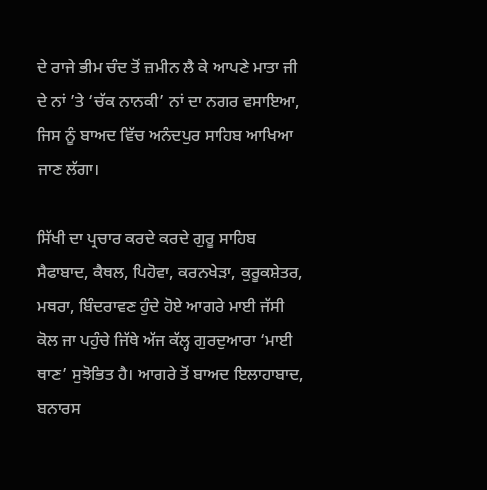ਦੇ ਰਾਜੇ ਭੀਮ ਚੰਦ ਤੋਂ ਜ਼ਮੀਨ ਲੈ ਕੇ ਆਪਣੇ ਮਾਤਾ ਜੀ ਦੇ ਨਾਂ ’ਤੇ ‘ਚੱਕ ਨਾਨਕੀ’ ਨਾਂ ਦਾ ਨਗਰ ਵਸਾਇਆ, ਜਿਸ ਨੂੰ ਬਾਅਦ ਵਿੱਚ ਅਨੰਦਪੁਰ ਸਾਹਿਬ ਆਖਿਆ ਜਾਣ ਲੱਗਾ।

ਸਿੱਖੀ ਦਾ ਪ੍ਰਚਾਰ ਕਰਦੇ ਕਰਦੇ ਗੁਰੂ ਸਾਹਿਬ ਸੈਫਾਬਾਦ, ਕੈਥਲ, ਪਿਹੋਵਾ, ਕਰਨਖੇੜਾ, ਕੁਰੂਕਸ਼ੇਤਰ, ਮਥਰਾ, ਬਿੰਦਰਾਵਣ ਹੁੰਦੇ ਹੋਏ ਆਗਰੇ ਮਾਈ ਜੱਸੀ ਕੋਲ ਜਾ ਪਹੁੰਚੇ ਜਿੱਥੇ ਅੱਜ ਕੱਲ੍ਹ ਗੁਰਦੁਆਰਾ ‘ਮਾਈ ਥਾਣ’ ਸੁਝੋਭਿਤ ਹੈ। ਆਗਰੇ ਤੋਂ ਬਾਅਦ ਇਲਾਹਾਬਾਦ, ਬਨਾਰਸ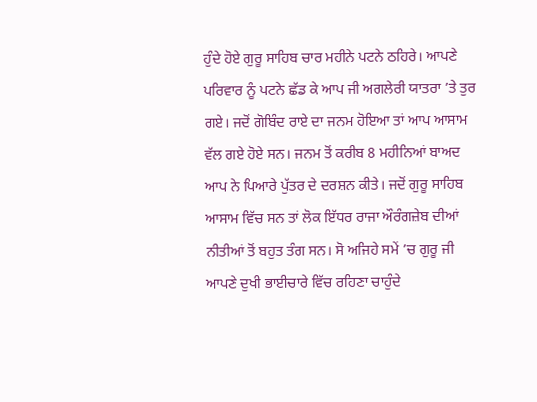ਹੁੰਦੇ ਹੋਏ ਗੁਰੂ ਸਾਹਿਬ ਚਾਰ ਮਹੀਨੇ ਪਟਨੇ ਠਹਿਰੇ। ਆਪਣੇ ਪਰਿਵਾਰ ਨੂੰ ਪਟਨੇ ਛੱਡ ਕੇ ਆਪ ਜੀ ਅਗਲੇਰੀ ਯਾਤਰਾ ’ਤੇ ਤੁਰ ਗਏ। ਜਦੋਂ ਗੋਬਿੰਦ ਰਾਏ ਦਾ ਜਨਮ ਹੋਇਆ ਤਾਂ ਆਪ ਆਸਾਮ ਵੱਲ ਗਏ ਹੋਏ ਸਨ। ਜਨਮ ਤੋਂ ਕਰੀਬ 8 ਮਹੀਨਿਆਂ ਬਾਅਦ ਆਪ ਨੇ ਪਿਆਰੇ ਪੁੱਤਰ ਦੇ ਦਰਸ਼ਨ ਕੀਤੇ। ਜਦੋਂ ਗੁਰੂ ਸਾਹਿਬ ਆਸਾਮ ਵਿੱਚ ਸਨ ਤਾਂ ਲੋਕ ਇੱਧਰ ਰਾਜਾ ਔਰੰਗਜ਼ੇਬ ਦੀਆਂ ਨੀਤੀਆਂ ਤੋਂ ਬਹੁਤ ਤੰਗ ਸਨ। ਸੋ ਅਜਿਹੇ ਸਮੇਂ ’ਚ ਗੁਰੂ ਜੀ ਆਪਣੇ ਦੁਖੀ ਭਾਈਚਾਰੇ ਵਿੱਚ ਰਹਿਣਾ ਚਾਹੁੰਦੇ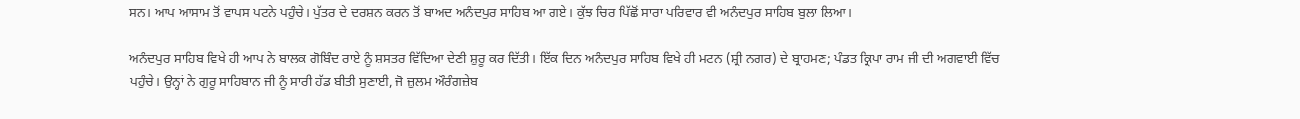ਸਨ। ਆਪ ਆਸਾਮ ਤੋਂ ਵਾਪਸ ਪਟਨੇ ਪਹੁੰਚੇ। ਪੁੱਤਰ ਦੇ ਦਰਸ਼ਨ ਕਰਨ ਤੋਂ ਬਾਅਦ ਅਨੰਦਪੁਰ ਸਾਹਿਬ ਆ ਗਏ। ਕੁੱਝ ਚਿਰ ਪਿੱਛੋਂ ਸਾਰਾ ਪਰਿਵਾਰ ਵੀ ਅਨੰਦਪੁਰ ਸਾਹਿਬ ਬੁਲਾ ਲਿਆ।

ਅਨੰਦਪੁਰ ਸਾਹਿਬ ਵਿਖੇ ਹੀ ਆਪ ਨੇ ਬਾਲਕ ਗੋਬਿੰਦ ਰਾਏ ਨੂੰ ਸ਼ਸਤਰ ਵਿੱਦਿਆ ਦੇਣੀ ਸ਼ੁਰੂ ਕਰ ਦਿੱਤੀ। ਇੱਕ ਦਿਨ ਅਨੰਦਪੁਰ ਸਾਹਿਬ ਵਿਖੇ ਹੀ ਮਟਨ (ਸ਼੍ਰੀ ਨਗਰ) ਦੇ ਬ੍ਰਾਹਮਣ; ਪੰਡਤ ਕ੍ਰਿਪਾ ਰਾਮ ਜੀ ਦੀ ਅਗਵਾਈ ਵਿੱਚ ਪਹੁੰਚੇ। ਉਨ੍ਹਾਂ ਨੇ ਗੁਰੂ ਸਾਹਿਬਾਨ ਜੀ ਨੂੰ ਸਾਰੀ ਹੱਡ ਬੀਤੀ ਸੁਣਾਈ, ਜੋ ਜ਼ੁਲਮ ਔਰੰਗਜ਼ੇਬ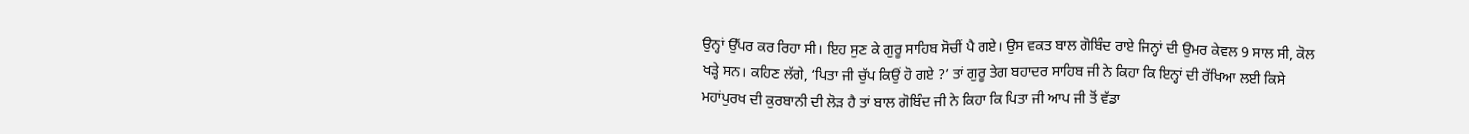ਉਨ੍ਹਾਂ ਉੱਪਰ ਕਰ ਰਿਹਾ ਸੀ। ਇਹ ਸੁਣ ਕੇ ਗੁਰੂ ਸਾਹਿਬ ਸੋਚੀਂ ਪੈ ਗਏ। ਉਸ ਵਕਤ ਬਾਲ ਗੋਬਿੰਦ ਰਾਏ ਜਿਨ੍ਹਾਂ ਦੀ ਉਮਰ ਕੇਵਲ 9 ਸਾਲ ਸੀ, ਕੋਲ ਖੜ੍ਹੇ ਸਨ। ਕਹਿਣ ਲੱਗੇ, ‘ਪਿਤਾ ਜੀ ਚੁੱਪ ਕਿਉਂ ਹੋ ਗਏ ?’ ਤਾਂ ਗੁਰੂ ਤੇਗ ਬਹਾਦਰ ਸਾਹਿਬ ਜੀ ਨੇ ਕਿਹਾ ਕਿ ਇਨ੍ਹਾਂ ਦੀ ਰੱਖਿਆ ਲਈ ਕਿਸੇ ਮਹਾਂਪੁਰਖ ਦੀ ਕੁਰਬਾਨੀ ਦੀ ਲੋੜ ਹੈ ਤਾਂ ਬਾਲ ਗੋਬਿੰਦ ਜੀ ਨੇ ਕਿਹਾ ਕਿ ਪਿਤਾ ਜੀ ਆਪ ਜੀ ਤੋਂ ਵੱਡਾ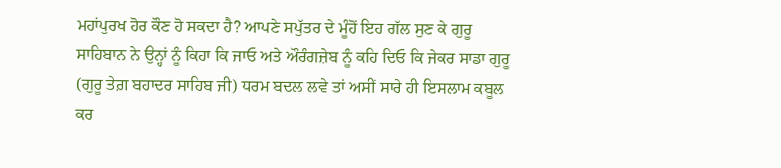ਮਹਾਂਪੁਰਖ ਹੋਰ ਕੌਣ ਹੋ ਸਕਦਾ ਹੈ? ਆਪਣੇ ਸਪੁੱਤਰ ਦੇ ਮੂੰਹੋਂ ਇਹ ਗੱਲ ਸੁਣ ਕੇ ਗੁਰੂ ਸਾਹਿਬਾਨ ਨੇ ਉਨ੍ਹਾਂ ਨੂੰ ਕਿਹਾ ਕਿ ਜਾਓ ਅਤੇ ਔਰੰਗਜ਼ੇਬ ਨੂੰ ਕਹਿ ਦਿਓ ਕਿ ਜੇਕਰ ਸਾਡਾ ਗੁਰੂ (ਗੁਰੂ ਤੇਗ਼ ਬਹਾਦਰ ਸਾਹਿਬ ਜੀ) ਧਰਮ ਬਦਲ ਲਵੇ ਤਾਂ ਅਸੀਂ ਸਾਰੇ ਹੀ ਇਸਲਾਮ ਕਬੂਲ ਕਰ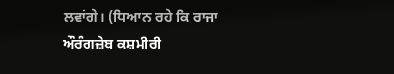ਲਵਾਂਗੇ। (ਧਿਆਨ ਰਹੇ ਕਿ ਰਾਜਾ ਔਰੰਗਜ਼ੇਬ ਕਸ਼ਮੀਰੀ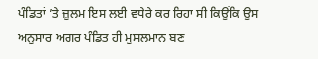ਪੰਡਿਤਾਂ ’ਤੇ ਜ਼ੁਲਮ ਇਸ ਲਈ ਵਧੇਰੇ ਕਰ ਰਿਹਾ ਸੀ ਕਿਉਂਕਿ ਉਸ ਅਨੁਸਾਰ ਅਗਰ ਪੰਡਿਤ ਹੀ ਮੁਸਲਮਾਨ ਬਣ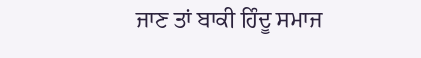ਜਾਣ ਤਾਂ ਬਾਕੀ ਹਿੰਦੂ ਸਮਾਜ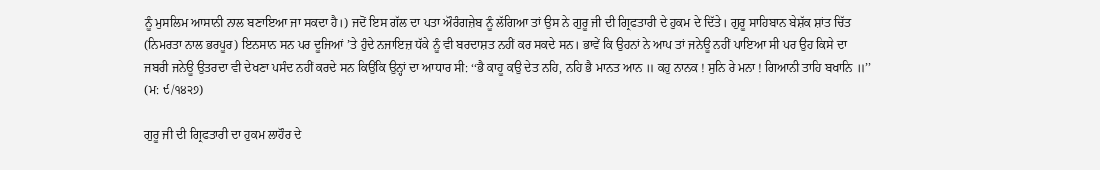ਨੂੰ ਮੁਸਲਿਮ ਆਸਾਨੀ ਨਾਲ ਬਣਾਇਆ ਜਾ ਸਕਦਾ ਹੈ।) ਜਦੋਂ ਇਸ ਗੱਲ ਦਾ ਪਤਾ ਔਰੰਗਜ਼ੇਬ ਨੂੰ ਲੱਗਿਆ ਤਾਂ ਉਸ ਨੇ ਗੁਰੂ ਜੀ ਦੀ ਗ੍ਰਿਫਤਾਰੀ ਦੇ ਹੁਕਮ ਦੇ ਦਿੱਤੇ। ਗੁਰੂ ਸਾਹਿਬਾਨ ਬੇਸ਼ੱਕ ਸ਼ਾਂਤ ਚਿੱਤ (ਨਿਮਰਤਾ ਨਾਲ ਭਰਪੂਰ) ਇਨਸਾਨ ਸਨ ਪਰ ਦੂਜਿਆਂ ’ਤੇ ਹੁੰਦੇ ਨਜਾਇਜ਼ ਧੱਕੇ ਨੂੰ ਵੀ ਬਰਦਾਸ਼ਤ ਨਹੀਂ ਕਰ ਸਕਦੇ ਸਨ। ਭਾਵੇਂ ਕਿ ਉਹਨਾਂ ਨੇ ਆਪ ਤਾਂ ਜਨੇਊ ਨਹੀਂ ਪਾਇਆ ਸੀ ਪਰ ਉਹ ਕਿਸੇ ਦਾ ਜਬਰੀ ਜਨੇਊ ਉਤਰਦਾ ਵੀ ਦੇਖਣਾ ਪਸੰਦ ਨਹੀਂ ਕਰਦੇ ਸਨ ਕਿਉਂਕਿ ਉਨ੍ਹਾਂ ਦਾ ਆਧਾਰ ਸੀ: ‘‘ਭੈ ਕਾਹੂ ਕਉ ਦੇਤ ਨਹਿ, ਨਹਿ ਭੈ ਮਾਨਤ ਆਨ ॥ ਕਹੁ ਨਾਨਕ ! ਸੁਨਿ ਰੇ ਮਨਾ ! ਗਿਆਨੀ ਤਾਹਿ ਬਖਾਨਿ ॥’’ (ਮ: ੯/੧੪੨੭)

ਗੁਰੂ ਜੀ ਦੀ ਗ੍ਰਿਫਤਾਰੀ ਦਾ ਹੁਕਮ ਲਾਹੌਰ ਦੇ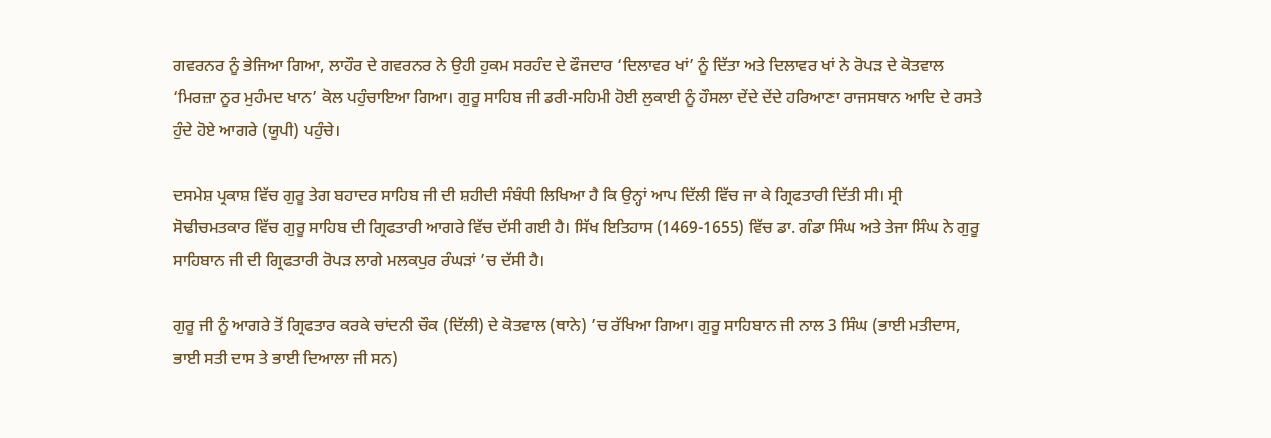ਗਵਰਨਰ ਨੂੰ ਭੇਜਿਆ ਗਿਆ, ਲਾਹੌਰ ਦੇ ਗਵਰਨਰ ਨੇ ਉਹੀ ਹੁਕਮ ਸਰਹੰਦ ਦੇ ਫੌਜਦਾਰ ‘ਦਿਲਾਵਰ ਖਾਂ’ ਨੂੰ ਦਿੱਤਾ ਅਤੇ ਦਿਲਾਵਰ ਖਾਂ ਨੇ ਰੋਪੜ ਦੇ ਕੋਤਵਾਲ ‘ਮਿਰਜ਼ਾ ਨੂਰ ਮੁਹੰਮਦ ਖਾਨ’ ਕੋਲ ਪਹੁੰਚਾਇਆ ਗਿਆ। ਗੁਰੂ ਸਾਹਿਬ ਜੀ ਡਰੀ-ਸਹਿਮੀ ਹੋਈ ਲੁਕਾਈ ਨੂੰ ਹੌਸਲਾ ਦੇਂਦੇ ਦੇਂਦੇ ਹਰਿਆਣਾ ਰਾਜਸਥਾਨ ਆਦਿ ਦੇ ਰਸਤੇ ਹੁੰਦੇ ਹੋਏ ਆਗਰੇ (ਯੂਪੀ) ਪਹੁੰਚੇ।

ਦਸਮੇਸ਼ ਪ੍ਰਕਾਸ਼ ਵਿੱਚ ਗੁਰੂ ਤੇਗ ਬਹਾਦਰ ਸਾਹਿਬ ਜੀ ਦੀ ਸ਼ਹੀਦੀ ਸੰਬੰਧੀ ਲਿਖਿਆ ਹੈ ਕਿ ਉਨ੍ਹਾਂ ਆਪ ਦਿੱਲੀ ਵਿੱਚ ਜਾ ਕੇ ਗ੍ਰਿਫਤਾਰੀ ਦਿੱਤੀ ਸੀ। ਸ੍ਰੀ ਸੋਢੀਚਮਤਕਾਰ ਵਿੱਚ ਗੁਰੂ ਸਾਹਿਬ ਦੀ ਗ੍ਰਿਫਤਾਰੀ ਆਗਰੇ ਵਿੱਚ ਦੱਸੀ ਗਈ ਹੈ। ਸਿੱਖ ਇਤਿਹਾਸ (1469-1655) ਵਿੱਚ ਡਾ. ਗੰਡਾ ਸਿੰਘ ਅਤੇ ਤੇਜਾ ਸਿੰਘ ਨੇ ਗੁਰੂ ਸਾਹਿਬਾਨ ਜੀ ਦੀ ਗ੍ਰਿਫਤਾਰੀ ਰੋਪੜ ਲਾਗੇ ਮਲਕਪੁਰ ਰੰਘੜਾਂ ’ਚ ਦੱਸੀ ਹੈ।

ਗੁਰੂ ਜੀ ਨੂੰ ਆਗਰੇ ਤੋਂ ਗ੍ਰਿਫਤਾਰ ਕਰਕੇ ਚਾਂਦਨੀ ਚੌਕ (ਦਿੱਲੀ) ਦੇ ਕੋਤਵਾਲ (ਥਾਨੇ) ’ਚ ਰੱਖਿਆ ਗਿਆ। ਗੁਰੂ ਸਾਹਿਬਾਨ ਜੀ ਨਾਲ 3 ਸਿੰਘ (ਭਾਈ ਮਤੀਦਾਸ, ਭਾਈ ਸਤੀ ਦਾਸ ਤੇ ਭਾਈ ਦਿਆਲਾ ਜੀ ਸਨ)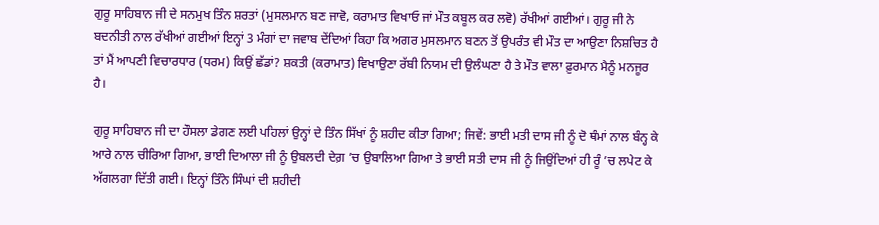ਗੁਰੂ ਸਾਹਿਬਾਨ ਜੀ ਦੇ ਸਨਮੁਖ ਤਿੰਨ ਸ਼ਰਤਾਂ (ਮੁਸਲਮਾਨ ਬਣ ਜਾਵੋ, ਕਰਾਮਾਤ ਵਿਖਾਓ ਜਾਂ ਮੌਤ ਕਬੂਲ ਕਰ ਲਵੋ) ਰੱਖੀਆਂ ਗਈਆਂ। ਗੁਰੂ ਜੀ ਨੇ ਬਦਨੀਤੀ ਨਾਲ ਰੱਖੀਆਂ ਗਈਆਂ ਇਨ੍ਹਾਂ 3 ਮੰਗਾਂ ਦਾ ਜਵਾਬ ਦੇਂਦਿਆਂ ਕਿਹਾ ਕਿ ਅਗਰ ਮੁਸਲਮਾਨ ਬਣਨ ਤੋਂ ਉਪਰੰਤ ਵੀ ਮੌਤ ਦਾ ਆਉਣਾ ਨਿਸ਼ਚਿਤ ਹੈ ਤਾਂ ਮੈਂ ਆਪਣੀ ਵਿਚਾਰਧਾਰ (ਧਰਮ) ਕਿਉਂ ਛੱਡਾਂ? ਸ਼ਕਤੀ (ਕਰਾਮਾਤ) ਵਿਖਾਉਣਾ ਰੱਬੀ ਨਿਯਮ ਦੀ ਉਲੰਘਣਾ ਹੈ ਤੇ ਮੌਤ ਵਾਲਾ ਫ਼ੁਰਮਾਨ ਮੈਨੂੰ ਮਨਜੂਰ ਹੈ।

ਗੁਰੂ ਸਾਹਿਬਾਨ ਜੀ ਦਾ ਹੌਸਲਾ ਡੇਗਣ ਲਈ ਪਹਿਲਾਂ ਉਨ੍ਹਾਂ ਦੇ ਤਿੰਨ ਸਿੱਖਾਂ ਨੂੰ ਸ਼ਹੀਦ ਕੀਤਾ ਗਿਆ; ਜਿਵੇਂ: ਭਾਈ ਮਤੀ ਦਾਸ ਜੀ ਨੂੰ ਦੋ ਥੰਮਾਂ ਨਾਲ ਬੰਨ੍ਹ ਕੇ ਆਰੇ ਨਾਲ ਚੀਰਿਆ ਗਿਆ, ਭਾਈ ਦਿਆਲਾ ਜੀ ਨੂੰ ਉਬਲਦੀ ਦੇਗ਼ ’ਚ ਉਬਾਲਿਆ ਗਿਆ ਤੇ ਭਾਈ ਸਤੀ ਦਾਸ ਜੀ ਨੂੰ ਜਿਉਂਦਿਆਂ ਹੀ ਰੂੰ ’ਚ ਲਪੇਟ ਕੇ ਅੱਗਲਗਾ ਦਿੱਤੀ ਗਈ। ਇਨ੍ਹਾਂ ਤਿੰਨੇ ਸਿੰਘਾਂ ਦੀ ਸ਼ਹੀਦੀ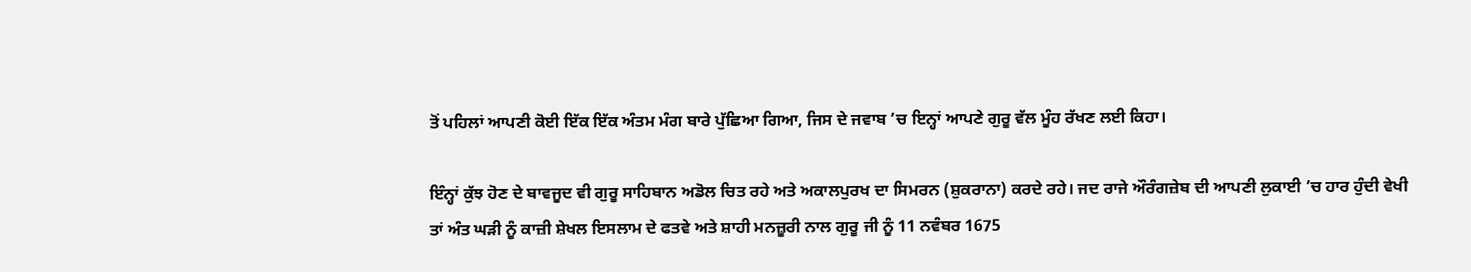ਤੋਂ ਪਹਿਲਾਂ ਆਪਣੀ ਕੋਈ ਇੱਕ ਇੱਕ ਅੰਤਮ ਮੰਗ ਬਾਰੇ ਪੁੱਛਿਆ ਗਿਆ, ਜਿਸ ਦੇ ਜਵਾਬ ’ਚ ਇਨ੍ਹਾਂ ਆਪਣੇ ਗੁਰੂ ਵੱਲ ਮੂੰਹ ਰੱਖਣ ਲਈ ਕਿਹਾ।

ਇੰਨ੍ਹਾਂ ਕੁੱਝ ਹੋਣ ਦੇ ਬਾਵਜੂਦ ਵੀ ਗੁਰੂ ਸਾਹਿਬਾਨ ਅਡੋਲ ਚਿਤ ਰਹੇ ਅਤੇ ਅਕਾਲਪੁਰਖ ਦਾ ਸਿਮਰਨ (ਸ਼ੁਕਰਾਨਾ) ਕਰਦੇ ਰਹੇ। ਜਦ ਰਾਜੇ ਔਰੰਗਜ਼ੇਬ ਦੀ ਆਪਣੀ ਲੁਕਾਈ ’ਚ ਹਾਰ ਹੁੰਦੀ ਵੇਖੀ ਤਾਂ ਅੰਤ ਘੜੀ ਨੂੰ ਕਾਜ਼ੀ ਸ਼ੇਖਲ ਇਸਲਾਮ ਦੇ ਫਤਵੇ ਅਤੇ ਸ਼ਾਹੀ ਮਨਜ਼ੂਰੀ ਨਾਲ ਗੁਰੂ ਜੀ ਨੂੰ 11 ਨਵੰਬਰ 1675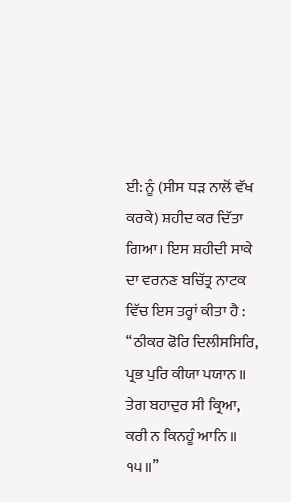ਈ: ਨੂੰ (ਸੀਸ ਧੜ ਨਾਲੋਂ ਵੱਖ ਕਰਕੇ) ਸ਼ਹੀਦ ਕਰ ਦਿੱਤਾ ਗਿਆ। ਇਸ ਸ਼ਹੀਦੀ ਸਾਕੇ ਦਾ ਵਰਨਣ ਬਚਿੱਤ੍ਰ ਨਾਟਕ ਵਿੱਚ ਇਸ ਤਰ੍ਹਾਂ ਕੀਤਾ ਹੈ : ‘‘ਠੀਕਰ ਫੋਰਿ ਦਿਲੀਸਸਿਰਿ, ਪ੍ਰਭ ਪੁਰਿ ਕੀਯਾ ਪਯਾਨ ॥ ਤੇਗ ਬਹਾਦੁਰ ਸੀ ਕ੍ਰਿਆ, ਕਰੀ ਨ ਕਿਨਹੂੰ ਆਨਿ ॥ ੧੫॥’’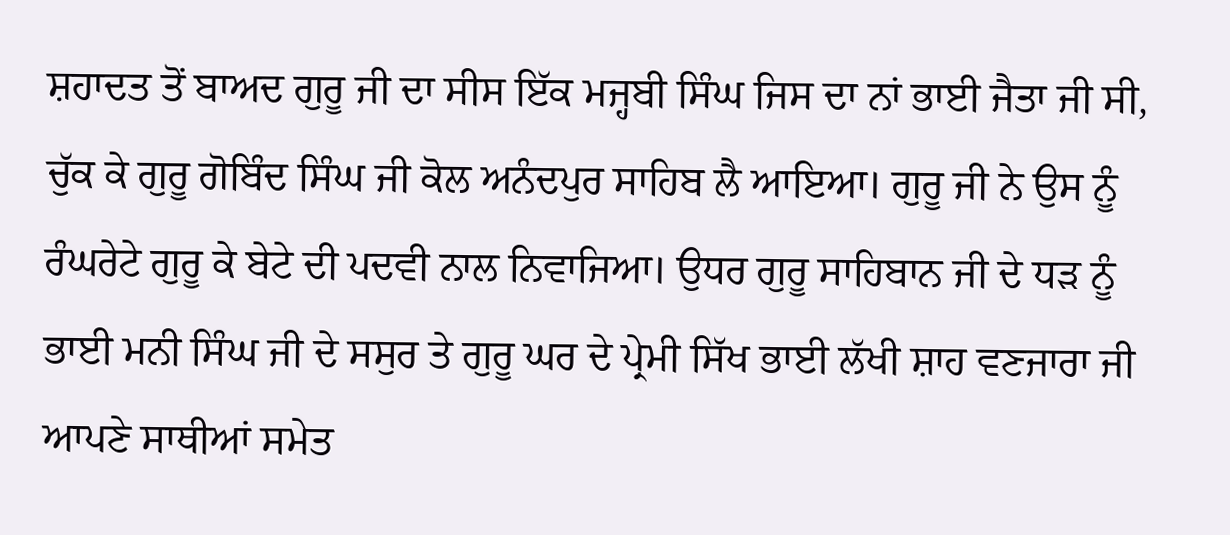ਸ਼ਹਾਦਤ ਤੋਂ ਬਾਅਦ ਗੁਰੂ ਜੀ ਦਾ ਸੀਸ ਇੱਕ ਮਜ੍ਹਬੀ ਸਿੰਘ ਜਿਸ ਦਾ ਨਾਂ ਭਾਈ ਜੈਤਾ ਜੀ ਸੀ, ਚੁੱਕ ਕੇ ਗੁਰੂ ਗੋਬਿੰਦ ਸਿੰਘ ਜੀ ਕੋਲ ਅਨੰਦਪੁਰ ਸਾਹਿਬ ਲੈ ਆਇਆ। ਗੁਰੂ ਜੀ ਨੇ ਉਸ ਨੂੰ ਰੰਘਰੇਟੇ ਗੁਰੂ ਕੇ ਬੇਟੇ ਦੀ ਪਦਵੀ ਨਾਲ ਨਿਵਾਜਿਆ। ਉਧਰ ਗੁਰੂ ਸਾਹਿਬਾਨ ਜੀ ਦੇ ਧੜ ਨੂੰ ਭਾਈ ਮਨੀ ਸਿੰਘ ਜੀ ਦੇ ਸਸੁਰ ਤੇ ਗੁਰੂ ਘਰ ਦੇ ਪ੍ਰੇਮੀ ਸਿੱਖ ਭਾਈ ਲੱਖੀ ਸ਼ਾਹ ਵਣਜਾਰਾ ਜੀ ਆਪਣੇ ਸਾਥੀਆਂ ਸਮੇਤ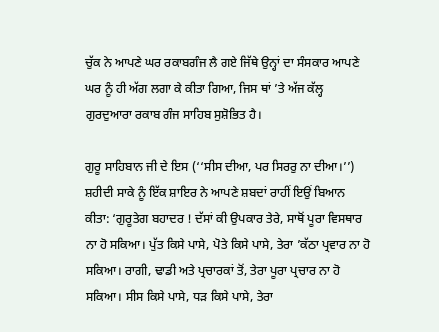ਚੁੱਕ ਨੇ ਆਪਣੇ ਘਰ ਰਕਾਬਗੰਜ ਲੈ ਗਏ ਜਿੱਥੇ ਉਨ੍ਹਾਂ ਦਾ ਸੰਸਕਾਰ ਆਪਣੇ ਘਰ ਨੂੰ ਹੀ ਅੱਗ ਲਗਾ ਕੇ ਕੀਤਾ ਗਿਆ, ਜਿਸ ਥਾਂ ’ਤੇ ਅੱਜ ਕੱਲ੍ਹ ਗੁਰਦੁਆਰਾ ਰਕਾਬ ਗੰਜ ਸਾਹਿਬ ਸੁਸ਼ੋਭਿਤ ਹੈ।

ਗੁਰੂ ਸਾਹਿਬਾਨ ਜੀ ਦੇ ਇਸ (‘‘ਸੀਸ ਦੀਆ, ਪਰ ਸਿਰਰੁ ਨਾ ਦੀਆ।’’) ਸ਼ਹੀਦੀ ਸਾਕੇ ਨੂੰ ਇੱਕ ਸ਼ਾਇਰ ਨੇ ਆਪਣੇ ਸ਼ਬਦਾਂ ਰਾਹੀਂ ਇਉਂ ਬਿਆਨ ਕੀਤਾ: ‘ਗੁਰੂਤੇਗ ਬਹਾਦਰ ! ਦੱਸਾਂ ਕੀ ਉਪਕਾਰ ਤੇਰੇ, ਸਾਥੋਂ ਪੂਰਾ ਵਿਸਥਾਰ ਨਾ ਹੋ ਸਕਿਆ। ਪੁੱਤ ਕਿਸੇ ਪਾਸੇ, ਪੋਤੇ ਕਿਸੇ ਪਾਸੇ, ਤੇਰਾ ’ਕੱਠਾ ਪ੍ਰਵਾਰ ਨਾ ਹੋ ਸਕਿਆ। ਰਾਗੀ, ਢਾਡੀ ਅਤੇ ਪ੍ਰਚਾਰਕਾਂ ਤੋਂ, ਤੇਰਾ ਪੂਰਾ ਪ੍ਰਚਾਰ ਨਾ ਹੋ ਸਕਿਆ। ਸੀਸ ਕਿਸੇ ਪਾਸੇ, ਧੜ ਕਿਸੇ ਪਾਸੇ, ਤੇਰਾ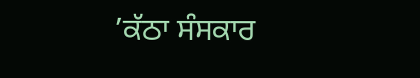’ਕੱਠਾ ਸੰਸਕਾਰ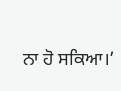ਨਾ ਹੋ ਸਕਿਆ।’